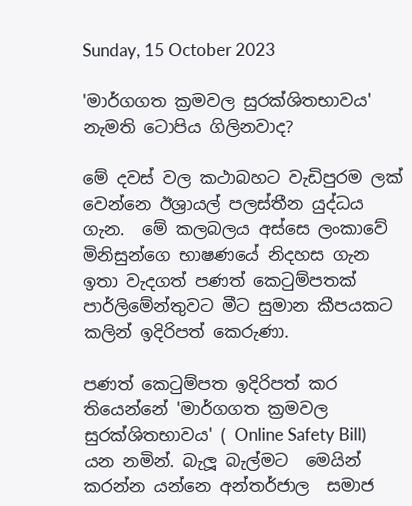Sunday, 15 October 2023

'මාර්ගගත ක්‍රමවල සුරක්ශිතභාවය' නැමති ටොපිය ගිලිනවාද?

මේ දවස් වල කථාබහට වැඩිපුරම ලක් වෙන්නෙ ඊශ්‍රායල් පලස්තීන යුද්ධය ගැන.  මේ කලබලය අස්සෙ ලංකාවේ මිනිසුන්ගෙ භාෂණයේ නිදහස ගැන ඉතා වැදගත් පණත් කෙ‍ටුම්පතක් පාර්ලිමේන්තුවට මීට සුමාන කීපයකට කලින් ඉදිරිපත් කෙරුණා.

පණත් කෙ‍ටුම්පත ඉදිරිපත් කර තියෙන්නේ 'මාර්ගගත ක්‍රමවල සුරක්ශිතභාවය' ( Online Safety Bill)  යන නමින්. බැලූ බැල්මට  මෙයින් කරන්න යන්නෙ අන්තර්ජාල  සමාජ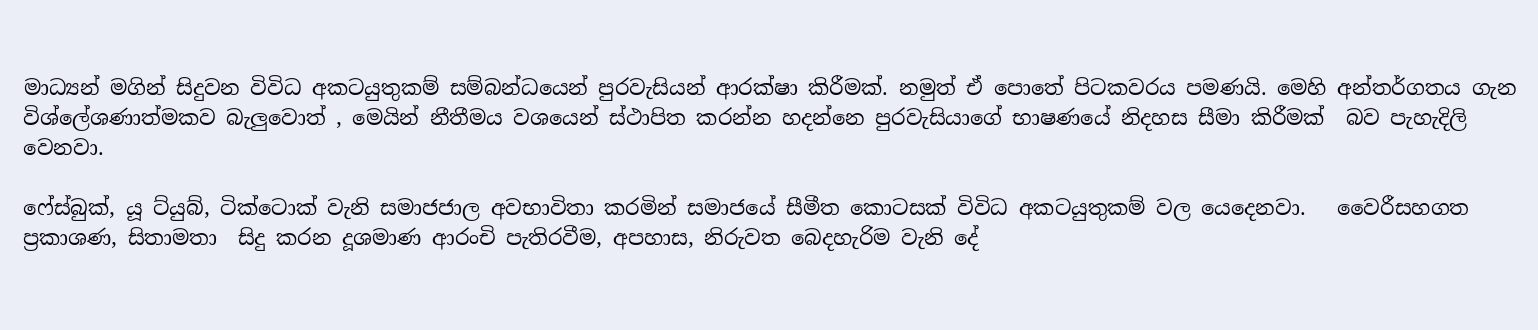මාධ්‍යන් මගින් සිදුවන විවිධ අකටයුතුකම් සම්බන්ධයෙන් පුරවැසියන් ආරක්ෂා කිරීමක්. නමුත් ඒ පොතේ පිටකවරය පමණයි. මෙහි අන්තර්ගතය ගැන විශ්ලේශණාත්මකව බැලුවොත් , මෙයින් නීතීමය වශයෙන් ස්ථාපිත කරන්න හදන්නෙ පුරවැසියාගේ භාෂණයේ නිදහස සීමා කිරීමක්  බව පැහැදිලි වෙනවා.

ෆේස්බුක්, යූ ට්යුබ්, ටික්ටොක් වැනි සමාජජාල අවභාවිතා කරමින් සමාජයේ සීමීත කොටසක් විවිධ අකටයුතුකම් වල යෙදෙනවා.   වෛරීසහගත ප්‍රකාශණ, සිතාමතා  සිදු කරන දූශමාණ ආරංචි පැතිරවීම, අපහාස, නිරුවත බෙදහැරිම වැනි දේ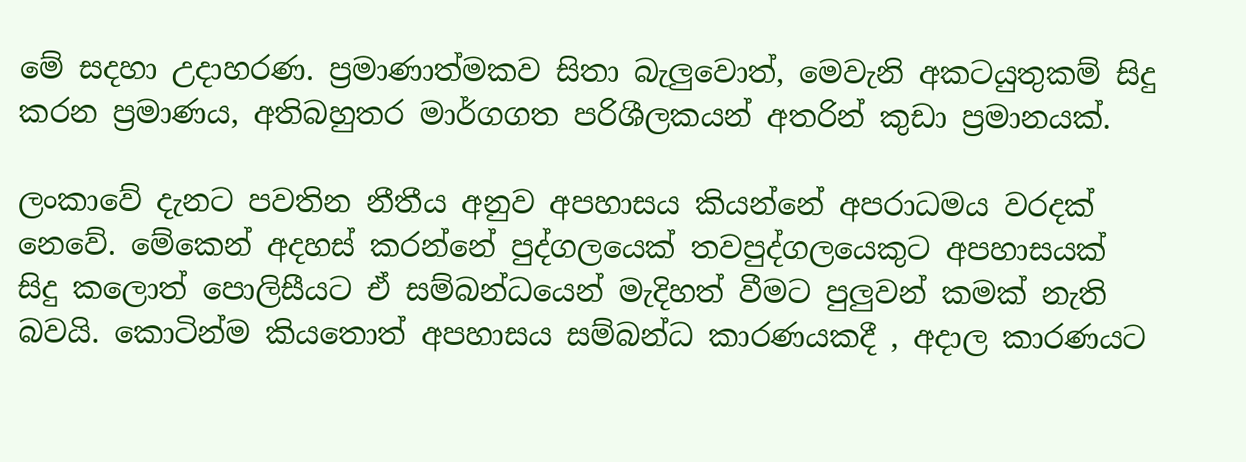මේ සදහා උදාහරණ. ප්‍රමාණාත්මකව සිතා බැලුවොත්, මෙවැනි අකටයුතුකම් සිදු කරන ප්‍රමාණය, අතිබහුතර මාර්ගගත පරිශීලකයන් අතරින් කුඩා ප්‍රමානයක්.

ලංකාවේ දැනට පවතින නීතීය අනුව අපහාසය කියන්නේ අපරාධමය වරදක් නෙවේ. මේකෙන් අදහස් කරන්නේ පුද්ගලයෙක් තවපුද්ගලයෙකුට අපහාසයක් සිදු කලොත් පොලිසීයට ඒ සම්බන්ධයෙන් මැදිහත් වීමට පුලුවන් කමක් නැති බවයි. කොටින්ම කියතොත් අපහාසය සම්බන්ධ කාරණයකදී , අදාල කාරණයට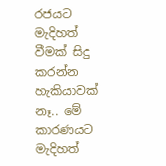රජයට මැදිහත් වීමක් සිදු කරන්න  හැකියාවක් නෑ.. මේ කාරණයට මැදිහත්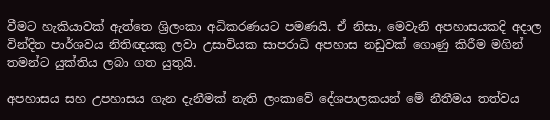වීමට හැකියාවක් ඇත්තෙ ශ්‍රිලංකා අධිකරණයට පමණයි. ඒ නිසා, මෙවැනි අපහාසයකදි අදාල වින්දිත පාර්ශවය නිතිඥයකු ලවා උසාවියක සාපරාධි අපහාස නඩුවක් ගොණු කිරීම මගින් තමන්ට යුක්තිය ලබා ගත යුතුයි.

අපහාසය සහ උපහාසය ගැන දැනීමක් නැති ලංකාවේ දේශපාලකයන් මේ නීතීමය තත්වය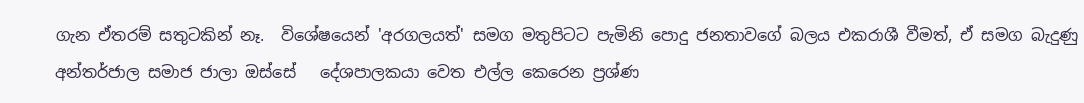ගැන ඒතරම් සතුටකින් නෑ.  විශේෂයෙන් 'අරගලයත්' සමග මතුපිටට පැමිනි පොදු ජනතාවගේ බලය එකරාශී වීමත්, ඒ සමග බැදුණු අන්තර්ජාල සමාජ ජාලා ඔස්සේ   දේශපාලකයා වෙත එල්ල කෙරෙන ප්‍රශ්ණ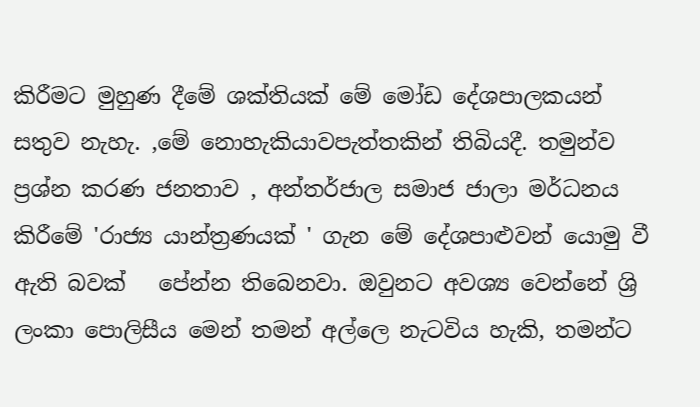කිරීමට මුහුණ දීමේ ශක්තියක් මේ මෝඩ දේශපාලකයන් සතුව නැහැ. ,මේ නොහැකියාවපැත්තකින් තිබියදී. තමුන්ව ප්‍රශ්න කරණ ජනතාව , අන්තර්ජාල සමාජ ජාලා මර්ධනය කිරීමේ 'රාජ්‍ය යාන්ත්‍රණයක් ' ගැන මේ දේශපාළුවන් යොමු වී ඇති බවක්   පේන්න තිබෙනවා. ඔවුනට අවශ්‍ය වෙන්නේ ශ්‍රි ලංකා පොලිසීය මෙන් තමන් අල්ලෙ නැටවිය හැකි, තමන්ට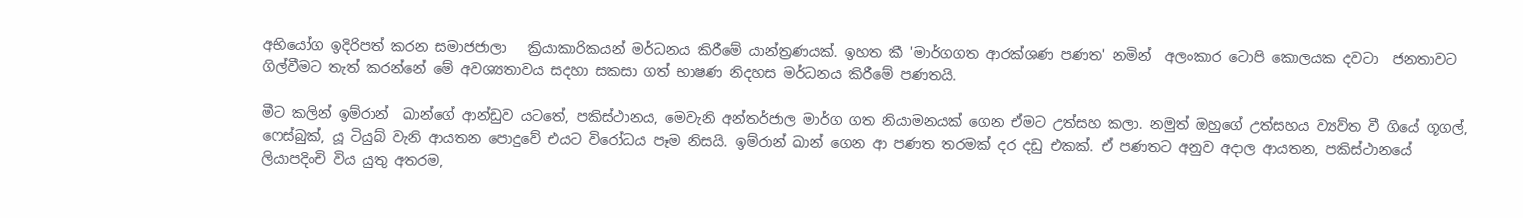අභියෝග ඉදිරිපත් කරන සමාජජාලා   ක්‍රියාකාරිකයන් මර්ධනය කිරීමේ යාන්ත්‍රණයක්. ඉහත කී 'මාර්ගගත ආරක්ශණ පණත' නමින්  අලංකාර ටොපි කොලයක දවටා  ජනතාවට ගිල්වීමට තැත් කරන්නේ මේ අවශ්‍යතාවය සදහා සකසා ගත් භාෂණ නිදහස මර්ධනය කිරීමේ පණතයි.

මීට කලින් ඉම්රාන්  ඛාන්ගේ ආන්ඩුව යටතේ, පකිස්ථානය, මෙවැනි අන්තර්ජාල මාර්ග ගත නියාමනයක් ගෙන ඒමට උත්සහ කලා. නමුත් ඔහුගේ උත්සහය ව්‍යව්ත වී ගියේ ගූගල්,  ෆෙස්බුක්, යූ ටියුබ් වැනි ආයතන පොදුවේ එයට විරෝධය පෑම නිසයි. ඉම්රාන් ඛාන් ගෙන ආ පණත තරමක් දර දඩු එකක්. ඒ පණතට අනුව අදාල ආයතන, පකිස්ථානයේ ලියාපදිංචි විය යුතු අතරම,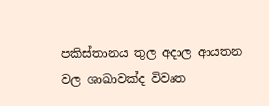පකිස්තානය තුල අදාල ආයතන වල ශාඛාවක්ද විවෘත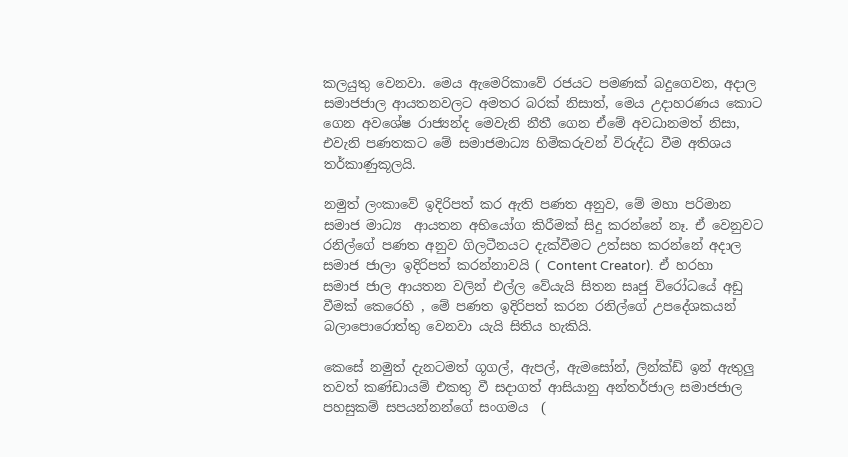කලයුතු වෙනවා. මෙය ඇමෙරිකාවේ රජයට පමණක් බදුගෙවන, අදාල සමාජජාල ආයතනවලට අමතර බරක් නිසාත්, මෙය උදාහරණය කොට ගෙන අවශේෂ රාජ්‍යන්ද මෙවැනි නීතී ගෙන ඒමේ අවධානමත් නිසා, එවැනි පණතකට මේ සමාජමාධ්‍ය හිමිකරුවන් විරුද්ධ වීම අතිශය තර්කාණුකූලයි.

නමුත් ලංකාවේ ඉදිරිපත් කර ඇති පණත අනුව, මේ මහා පරිමාන සමාජ මාධ්‍ය  ආයතන අභියෝග කිරීමක් සිදු කරන්නේ නෑ. ඒ වෙනුවට රනිල්ගේ පණත අනුව ගිලටීනයට දැක්වීමට උත්සහ කරන්නේ අදාල සමාජ ජාලා ඉදිරිපත් කරන්නාවයි ( Content Creator).  ඒ හරහා සමාජ ජාල ආයතන වලින් එල්ල වේයැයි සිතන සෘජු විරෝධයේ අඩු වීමක් කෙරෙහි , මේ පණත ඉදිරිපත් කරන රනිල්ගේ උපදේශකයන් බලාපොරොත්තු වෙනවා යැයි සිතිය හැකියි.

කෙසේ නමුත් දැනටමත් ගූගල්, ඇපල්, ඇමසෝන්, ලින්ක්ඩ් ඉන් ඇතුලු තවත් කණ්ඩායම් එකතු වී සදාගත් ආසියානු අන්තර්ජාල සමාජජාල පහසුකම් සපයන්නන්ගේ සංගමය  (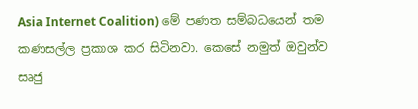Asia Internet Coalition) මේ පණත සම්බධයෙන් තම කණසල්ල ප්‍රකාශ කර සිටිනවා. කෙසේ නමුත් ඔවුන්ව සෘජු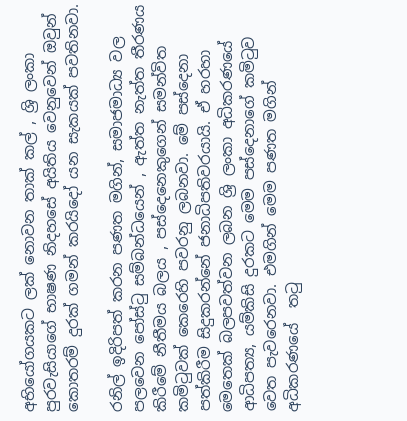අභියෝගයකට ලක් නොවන තාක් කල් , ශ්‍රි ලංකා පුරවැසියාගේ භාෂණ නිදහසේ අයිතිය වෙනුවෙන් ඔවුන් කොතරම් දුරක් ගමන් කරයිදෝ යන සැකයක් පවතිනවා.

රනිල් ඉදිරිපත් කරන පණත මගින්, සමාජමාධ්‍ය වල පලවෙන පෝස්‍ටු සම්බන්ධයෙන් , ඇත්ත නැත්ත තීරණය කිරීමේ නීතීමය බලය , පස්දෙනෙකුගෙන් සමන්විත කමි‍ටුවක් කෙරෙහි පවරනු ලබනවා. මේ පස්දෙනා පත්කිරීම සිදුකරන්නේ ජනාධිපතිවරයායි. ඒ හරහා මෙතෙක් බලපවත්වන ලබන ශ්‍රි ලංකා අධිකරණයේ ආධිපත්‍ය, යම්කිසි දුරකට මෙම පස්දෙනාගේ කමි‍ටුව වෙත පැවරෙනවා. එමගින් මෙම පණත මගින් අධිකරණයේ  ත‍ටු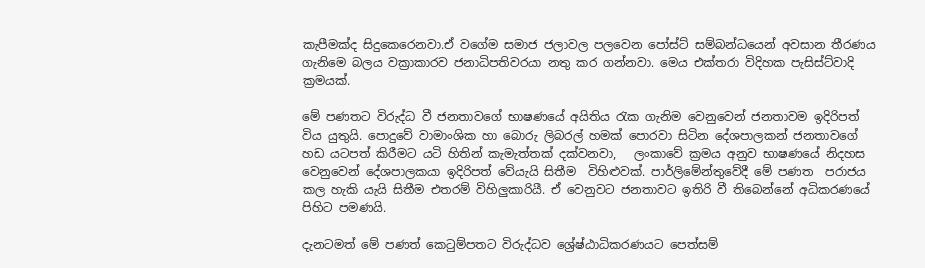කැපීමක්ද සිදුකෙරෙනවා.ඒ වගේම සමාජ ජලාවල පලවෙන පෝස්ට් සම්බන්ධයෙන් අවසාන තීරණය ගැනිමෙ බලය වක්‍රාකාරව ජනාධිපතිවරයා නතු කර ගන්නවා. මෙය එක්තරා විදිහක පැසිස්ට්වාදි  ක්‍රමයක්.

මේ පණතට විරුද්ධ වී ජනතාවගේ භාෂණයේ අයිතිය ‍රැක ගැනිම වෙනුවෙන් ජනතාවම ඉදිරිපත් විය යුතුයි. පොදුවේ වාමාංශික හා බොරු ලිබරල් හමක් පොරවා සිටින දේශපාලකන් ජනතාවගේ හඩ යටපත් කිරීමට යටි හිතින් කැමැත්තක් දක්වනවා,   ලංකාවේ ක්‍රමය අනුව භාෂණයේ නිදහස වෙනුවෙන් දේශපාලකයා ඉදිරිපත් වේයැයි සිතීම  විහිළුවක්. පාර්ලිමේන්තුවේදී මේ පණත  පරාජය කල හැකි යැයි සිතීම එතරම් විහිලුකාරියී. ඒ වෙනුවට ජනතාවට ඉතිරි වී තිබෙන්නේ අධිකරණයේ පිහිට පමණයි.

දැනටමත් මේ පණත් කෙ‍ටුම්පතට විරුද්ධව ශ්‍රේෂ්ඨාධිකරණයට පෙත්සම්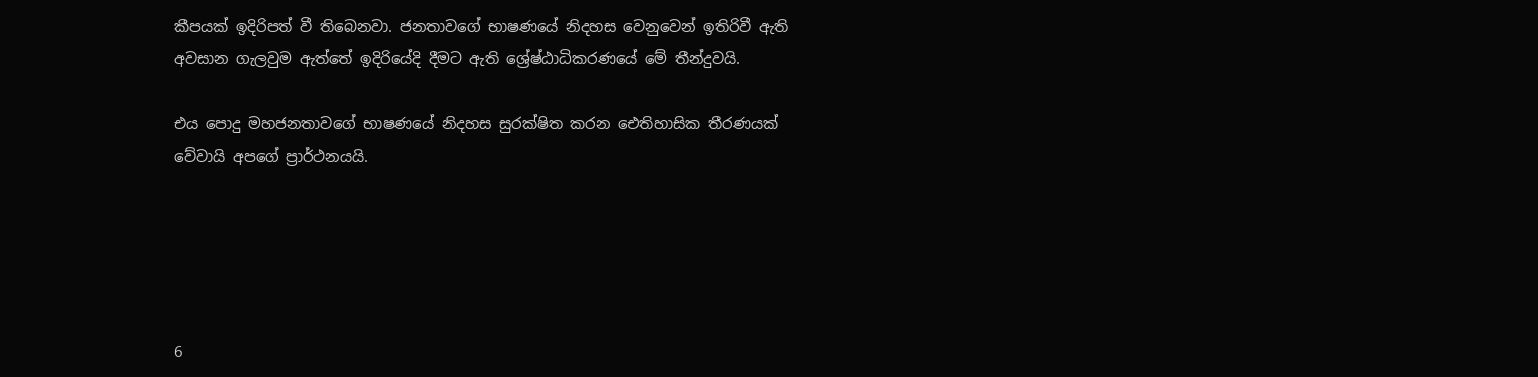කීපයක් ඉදිරිපත් වී තිබෙනවා. ජනතාවගේ භාෂණයේ නිදහස වෙනුවෙන් ඉතිරිවී ඇති අවසාන ගැලවුම ඇත්තේ ඉදිරියේදි දීමට ඇති ශ්‍රේෂ්ඨාධිකරණයේ මේ තීන්දුවයි.

එය පොදු මහජනතාවගේ භාෂණයේ නිදහස සුරක්ෂිත කරන ඓතිහාසික තීරණයක් වේවායි අපගේ ප්‍රාර්ථනයයි.





6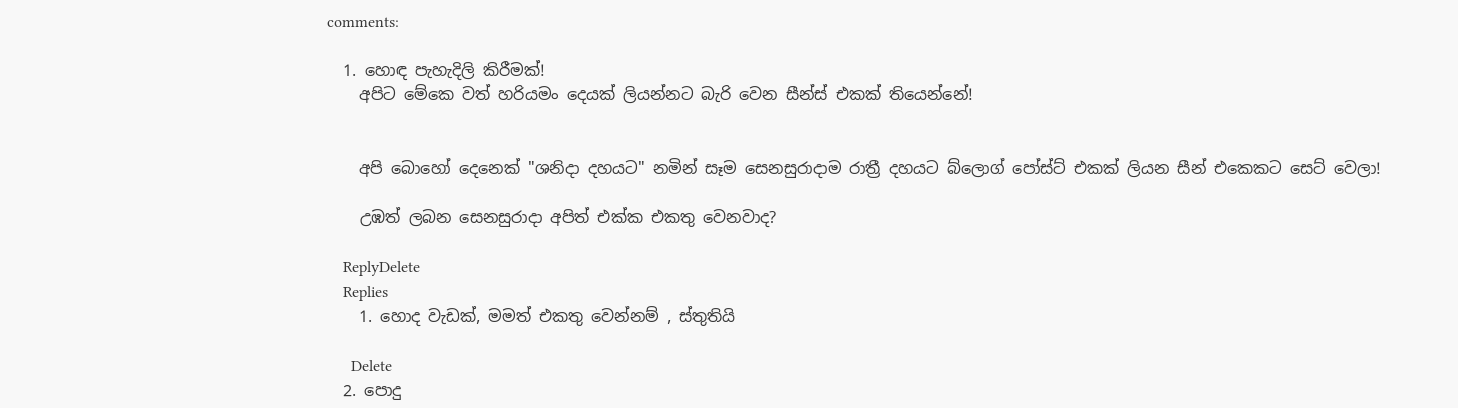comments:

  1. හොඳ පැහැදිලි කිරීමක්!
    අපිට මේකෙ වත් හරියමං දෙයක් ලියන්නට බැරි වෙන සීන්ස් එකක් තියෙන්නේ!


    අපි බොහෝ දෙනෙක් "ශනිදා දහයට" නමින් සෑම සෙනසුරාදාම රාත්‍රී දහයට බ්ලොග් පෝස්ට් එකක් ලියන සීන් එකෙකට සෙට් වෙලා!

    උඹත් ලබන සෙනසුරාදා අපිත් එක්ක එකතු වෙනවාද?

    ReplyDelete
    Replies
    1. හොද වැඩක්, මමත් එකතු වෙන්නම් , ස්තුතියි

      Delete
  2. පොදු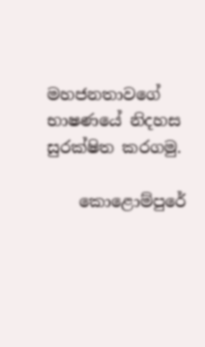මහජනතාවගේ භාෂණයේ නිදහස සුරක්ෂිත කරගමු.

    කොළොම්පුරේ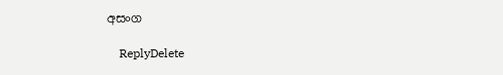අසංග

    ReplyDelete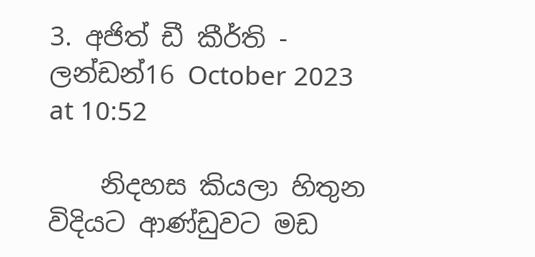3. අජිත් ඩී කීර්ති - ලන්ඩන්16 October 2023 at 10:52

    නිදහස කියලා හිතුන විදියට ආණ්ඩුවට මඩ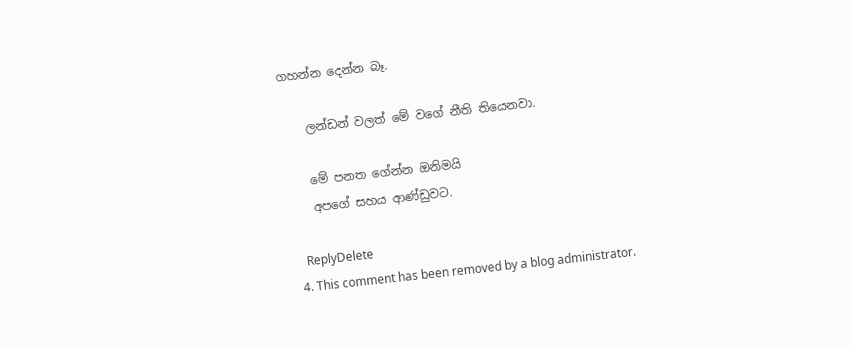ගහන්න දෙන්න බෑ.

    ලන්ඩන් වලත් මේ වගේ නීති තියෙනවා.

    මේ පනත ගේන්න ඔනිමයි
    අපගේ සහය ආණ්ඩුවට.

    ReplyDelete
  4. This comment has been removed by a blog administrator.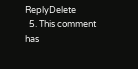ReplyDelete
  5. This comment has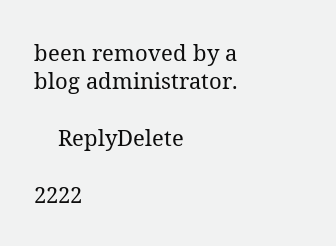been removed by a blog administrator.

    ReplyDelete

2222